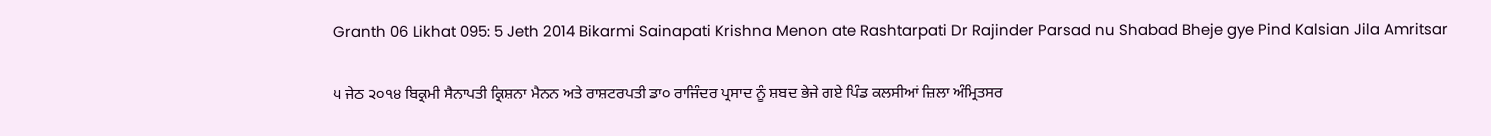Granth 06 Likhat 095: 5 Jeth 2014 Bikarmi Sainapati Krishna Menon ate Rashtarpati Dr Rajinder Parsad nu Shabad Bheje gye Pind Kalsian Jila Amritsar

੫ ਜੇਠ ੨੦੧੪ ਬਿਕ੍ਰਮੀ ਸੈਨਾਪਤੀ ਕ੍ਰਿਸ਼ਨਾ ਮੈਨਨ ਅਤੇ ਰਾਸ਼ਟਰਪਤੀ ਡਾ੦ ਰਾਜਿੰਦਰ ਪ੍ਰਸਾਦ ਨੂੰ ਸ਼ਬਦ ਭੇਜੇ ਗਏ ਪਿੰਡ ਕਲਸੀਆਂ ਜ਼ਿਲਾ ਅੰਮ੍ਰਿਤਸਰ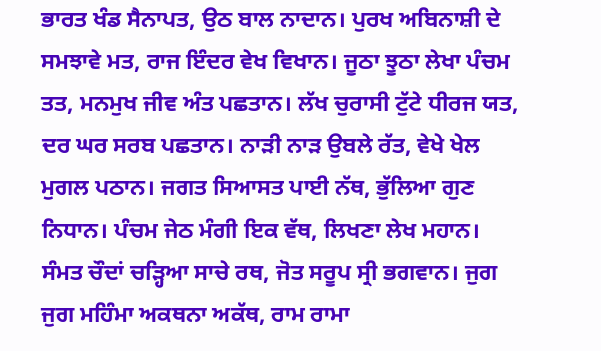ਭਾਰਤ ਖੰਡ ਸੈਨਾਪਤ, ਉਠ ਬਾਲ ਨਾਦਾਨ। ਪੁਰਖ ਅਬਿਨਾਸ਼ੀ ਦੇ ਸਮਝਾਵੇ ਮਤ, ਰਾਜ ਇੰਦਰ ਵੇਖ ਵਿਖਾਨ। ਜੂਠਾ ਝੂਠਾ ਲੇਖਾ ਪੰਚਮ ਤਤ, ਮਨਮੁਖ ਜੀਵ ਅੰਤ ਪਛਤਾਨ। ਲੱਖ ਚੁਰਾਸੀ ਟੁੱਟੇ ਧੀਰਜ ਯਤ, ਦਰ ਘਰ ਸਰਬ ਪਛਤਾਨ। ਨਾੜੀ ਨਾੜ ਉਬਲੇ ਰੱਤ, ਵੇਖੇ ਖੇਲ ਮੁਗਲ ਪਠਾਨ। ਜਗਤ ਸਿਆਸਤ ਪਾਈ ਨੱਥ, ਭੁੱਲਿਆ ਗੁਣ ਨਿਧਾਨ। ਪੰਚਮ ਜੇਠ ਮੰਗੀ ਇਕ ਵੱਥ, ਲਿਖਣਾ ਲੇਖ ਮਹਾਨ। ਸੰਮਤ ਚੌਦਾਂ ਚੜ੍ਹਿਆ ਸਾਚੇ ਰਥ, ਜੋਤ ਸਰੂਪ ਸ੍ਰੀ ਭਗਵਾਨ। ਜੁਗ ਜੁਗ ਮਹਿੰਮਾ ਅਕਥਨਾ ਅਕੱਥ, ਰਾਮ ਰਾਮਾ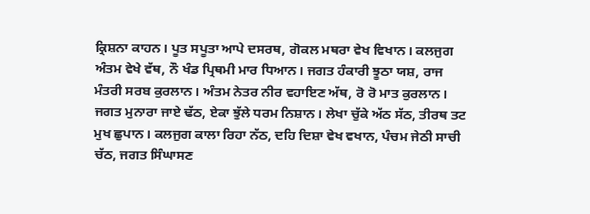ਕ੍ਰਿਸ਼ਨਾ ਕਾਹਨ। ਪੂਤ ਸਪੂਤਾ ਆਪੇ ਦਸਰਥ, ਗੋਕਲ ਮਥਰਾ ਵੇਖ ਵਿਖਾਨ। ਕਲਜੁਗ ਅੰਤਮ ਵੇਖੇ ਵੱਥ, ਨੌ ਖੰਡ ਪ੍ਰਿਥਮੀ ਮਾਰ ਧਿਆਨ। ਜਗਤ ਹੰਕਾਰੀ ਝੂਠਾ ਯਸ਼, ਰਾਜ ਮੰਤਰੀ ਸਰਬ ਕੁਰਲਾਨ। ਅੰਤਮ ਨੇਤਰ ਨੀਰ ਵਹਾਇਣ ਅੱਥ, ਰੋ ਰੋ ਮਾਤ ਕੁਰਲਾਨ। ਜਗਤ ਮੁਨਾਰਾ ਜਾਏ ਢੱਠ, ਏਕਾ ਝੁੱਲੇ ਧਰਮ ਨਿਸ਼ਾਨ। ਲੇਖਾ ਚੁੱਕੇ ਅੱਠ ਸੱਠ, ਤੀਰਥ ਤਟ ਮੁਖ ਛੁਪਾਨ। ਕਲਜੁਗ ਕਾਲਾ ਰਿਹਾ ਨੱਠ, ਦਹਿ ਦਿਸ਼ਾ ਵੇਖ ਵਖਾਨ, ਪੰਚਮ ਜੇਠੀ ਸਾਚੀ ਚੱਠ, ਜਗਤ ਸਿੰਘਾਸਣ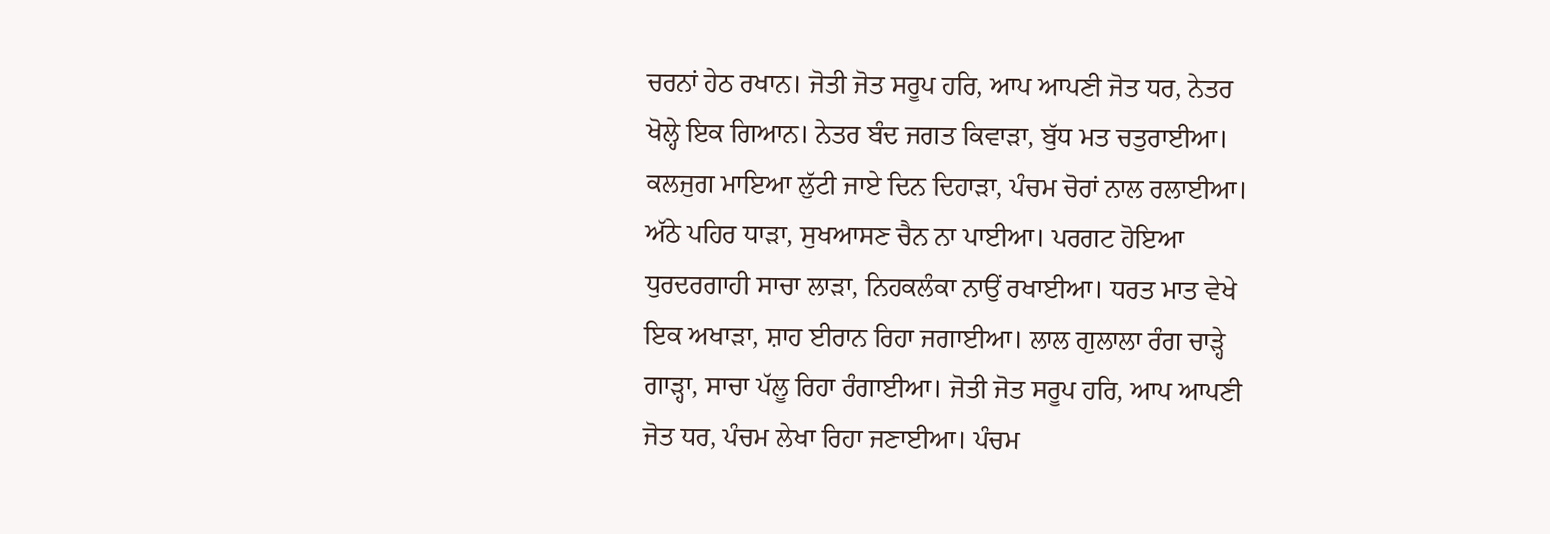ਚਰਨਾਂ ਹੇਠ ਰਖਾਨ। ਜੋਤੀ ਜੋਤ ਸਰੂਪ ਹਰਿ, ਆਪ ਆਪਣੀ ਜੋਤ ਧਰ, ਨੇਤਰ ਖੋਲ੍ਹੇ ਇਕ ਗਿਆਨ। ਨੇਤਰ ਬੰਦ ਜਗਤ ਕਿਵਾੜਾ, ਬੁੱਧ ਮਤ ਚਤੁਰਾਈਆ। ਕਲਜੁਗ ਮਾਇਆ ਲੁੱਟੀ ਜਾਏ ਦਿਨ ਦਿਹਾੜਾ, ਪੰਚਮ ਚੋਰਾਂ ਨਾਲ ਰਲਾਈਆ। ਅੱਠੇ ਪਹਿਰ ਧਾੜਾ, ਸੁਖਆਸਣ ਚੈਨ ਨਾ ਪਾਈਆ। ਪਰਗਟ ਹੋਇਆ ਧੁਰਦਰਗਾਹੀ ਸਾਚਾ ਲਾੜਾ, ਨਿਹਕਲੰਕਾ ਨਾਉਂ ਰਖਾਈਆ। ਧਰਤ ਮਾਤ ਵੇਖੇ ਇਕ ਅਖਾੜਾ, ਸ਼ਾਹ ਈਰਾਨ ਰਿਹਾ ਜਗਾਈਆ। ਲਾਲ ਗੁਲਾਲਾ ਰੰਗ ਚਾੜ੍ਹੇ ਗਾੜ੍ਹਾ, ਸਾਚਾ ਪੱਲੂ ਰਿਹਾ ਰੰਗਾਈਆ। ਜੋਤੀ ਜੋਤ ਸਰੂਪ ਹਰਿ, ਆਪ ਆਪਣੀ ਜੋਤ ਧਰ, ਪੰਚਮ ਲੇਖਾ ਰਿਹਾ ਜਣਾਈਆ। ਪੰਚਮ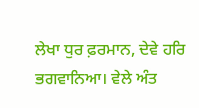ਲੇਖਾ ਧੁਰ ਫ਼ਰਮਾਨ, ਦੇਵੇ ਹਰਿ ਭਗਵਾਨਿਆ। ਵੇਲੇ ਅੰਤ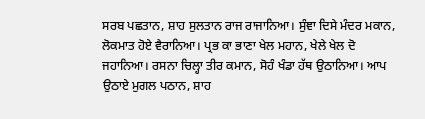ਸਰਬ ਪਛਤਾਨ, ਸ਼ਾਹ ਸੁਲਤਾਨ ਰਾਜ ਰਾਜਾਨਿਆ। ਸੁੰਞਾ ਦਿਸੇ ਮੰਦਰ ਮਕਾਨ, ਲੋਕਮਾਤ ਹੋਏ ਵੈਰਾਨਿਆ। ਪ੍ਰਭ ਕਾ ਭਾਣਾ ਖੇਲ ਮਹਾਨ, ਖੇਲੇ ਖੇਲ ਦੋ ਜਹਾਨਿਆ। ਰਸਨਾ ਚਿਲ੍ਹਾ ਤੀਰ ਕਮਾਨ, ਸੋਹੰ ਖੰਡਾ ਹੱਥ ਉਠਾਨਿਆ। ਆਪ ਉਠਾਏ ਮੁਗਲ ਪਠਾਨ, ਸ਼ਾਹ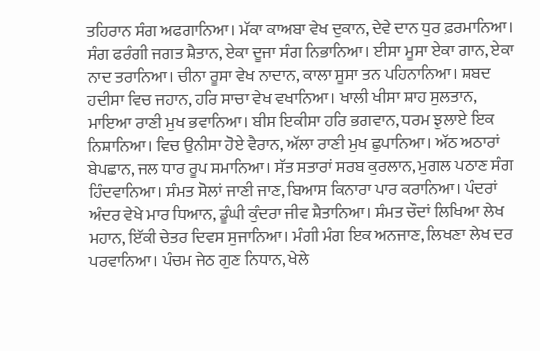ਤਹਿਰਾਨ ਸੰਗ ਅਫਗਾਨਿਆ। ਮੱਕਾ ਕਾਅਬਾ ਵੇਖ ਦੁਕਾਨ, ਦੇਵੇ ਦਾਨ ਧੁਰ ਫ਼ਰਮਾਨਿਆ। ਸੰਗ ਫਰੰਗੀ ਜਗਤ ਸ਼ੈਤਾਨ, ਏਕਾ ਦੂਜਾ ਸੰਗ ਨਿਭਾਨਿਆ। ਈਸਾ ਮੂਸਾ ਏਕਾ ਗਾਨ, ਏਕਾ ਨਾਦ ਤਰਾਨਿਆ। ਚੀਨਾ ਰੂਸਾ ਵੇਖ ਨਾਦਾਨ, ਕਾਲਾ ਸੂਸਾ ਤਨ ਪਹਿਨਾਨਿਆ। ਸ਼ਬਦ ਹਦੀਸਾ ਵਿਚ ਜਹਾਨ, ਹਰਿ ਸਾਚਾ ਵੇਖ ਵਖਾਨਿਆ। ਖਾਲੀ ਖੀਸਾ ਸ਼ਾਹ ਸੁਲਤਾਨ, ਮਾਇਆ ਰਾਣੀ ਮੁਖ ਭਵਾਨਿਆ। ਬੀਸ ਇਕੀਸਾ ਹਰਿ ਭਗਵਾਨ, ਧਰਮ ਝੁਲਾਏ ਇਕ ਨਿਸ਼ਾਨਿਆ। ਵਿਚ ਉਨੀਸਾ ਹੋਏ ਵੈਰਾਨ, ਅੱਲਾ ਰਾਣੀ ਮੁਖ ਛੁਪਾਨਿਆ। ਅੱਠ ਅਠਾਰਾਂ ਬੇਪਛਾਨ, ਜਲ ਧਾਰ ਰੂਪ ਸਮਾਨਿਆ। ਸੱਤ ਸਤਾਰਾਂ ਸਰਬ ਕੁਰਲਾਨ, ਮੁਗਲ ਪਠਾਣ ਸੰਗ ਹਿੰਦਵਾਨਿਆ। ਸੰਮਤ ਸੋਲਾਂ ਜਾਣੀ ਜਾਣ, ਬਿਆਸ ਕਿਨਾਰਾ ਪਾਰ ਕਰਾਨਿਆ। ਪੰਦਰਾਂ ਅੰਦਰ ਵੇਖੇ ਮਾਰ ਧਿਆਨ, ਡੂੰਘੀ ਕੁੰਦਰਾ ਜੀਵ ਸ਼ੈਤਾਨਿਆ। ਸੰਮਤ ਚੌਦਾਂ ਲਿਖਿਆ ਲੇਖ ਮਹਾਨ, ਇੱਕੀ ਚੇਤਰ ਦਿਵਸ ਸੁਜਾਨਿਆ। ਮੰਗੀ ਮੰਗ ਇਕ ਅਨਜਾਣ, ਲਿਖਣਾ ਲੇਖ ਦਰ ਪਰਵਾਨਿਆ। ਪੰਚਮ ਜੇਠ ਗੁਣ ਨਿਧਾਨ, ਖੇਲੇ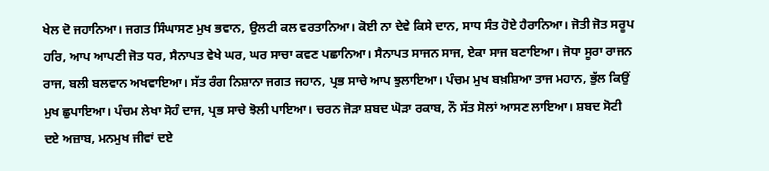ਖੇਲ ਦੋ ਜਹਾਨਿਆ। ਜਗਤ ਸਿੰਘਾਸਣ ਮੁਖ ਭਵਾਨ, ਉਲਟੀ ਕਲ ਵਰਤਾਨਿਆ। ਕੋਈ ਨਾ ਦੇਵੇ ਕਿਸੇ ਦਾਨ, ਸਾਧ ਸੰਤ ਹੋਏ ਹੈਰਾਨਿਆ। ਜੋਤੀ ਜੋਤ ਸਰੂਪ ਹਰਿ, ਆਪ ਆਪਣੀ ਜੋਤ ਧਰ, ਸੈਨਾਪਤ ਵੇਖੇ ਘਰ, ਘਰ ਸਾਚਾ ਕਵਣ ਪਛਾਨਿਆ। ਸੈਨਾਪਤ ਸਾਜਨ ਸਾਜ, ਏਕਾ ਸਾਜ ਬਣਾਇਆ। ਜੋਧਾ ਸੂਰਾ ਰਾਜਨ ਰਾਜ, ਬਲੀ ਬਲਵਾਨ ਅਖਵਾਇਆ। ਸੱਤ ਰੰਗ ਨਿਸ਼ਾਨਾ ਜਗਤ ਜਹਾਨ, ਪ੍ਰਭ ਸਾਚੇ ਆਪ ਝੁਲਾਇਆ। ਪੰਚਮ ਮੁਖ ਬਖ਼ਸ਼ਿਆ ਤਾਜ ਮਹਾਨ, ਭੁੱਲ ਕਿਉਂ ਮੁਖ ਛੁਪਾਇਆ। ਪੰਚਮ ਲੇਖਾ ਸੋਹੰ ਦਾਜ, ਪ੍ਰਭ ਸਾਚੇ ਝੋਲੀ ਪਾਇਆ। ਚਰਨ ਜੋੜਾ ਸ਼ਬਦ ਘੋੜਾ ਰਕਾਬ, ਨੌ ਸੱਤ ਸੋਲਾਂ ਆਸਣ ਲਾਇਆ। ਸ਼ਬਦ ਸੋਟੀ ਦਏ ਅਜ਼ਾਬ, ਮਨਮੁਖ ਜੀਵਾਂ ਦਏ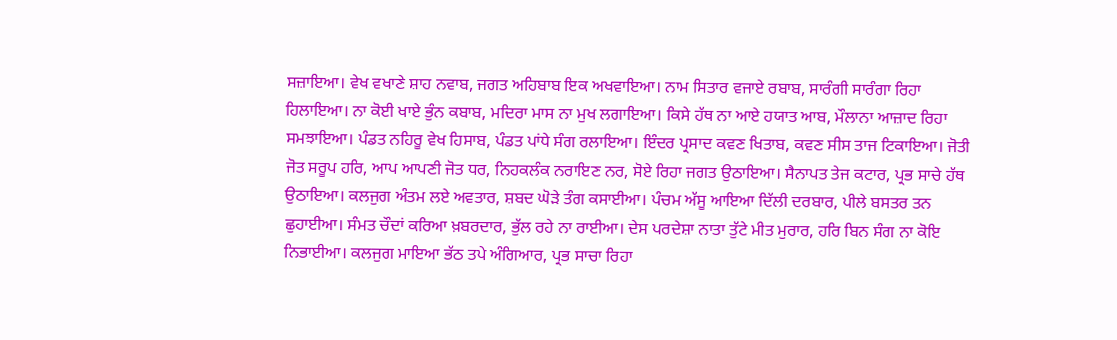ਸਜ਼ਾਇਆ। ਵੇਖ ਵਖਾਣੇ ਸ਼ਾਹ ਨਵਾਬ, ਜਗਤ ਅਹਿਬਾਬ ਇਕ ਅਖਵਾਇਆ। ਨਾਮ ਸਿਤਾਰ ਵਜਾਏ ਰਬਾਬ, ਸਾਰੰਗੀ ਸਾਰੰਗਾ ਰਿਹਾ ਹਿਲਾਇਆ। ਨਾ ਕੋਈ ਖਾਏ ਭੁੰਨ ਕਬਾਬ, ਮਦਿਰਾ ਮਾਸ ਨਾ ਮੁਖ ਲਗਾਇਆ। ਕਿਸੇ ਹੱਥ ਨਾ ਆਏ ਹਯਾਤ ਆਬ, ਮੌਲਾਨਾ ਆਜ਼ਾਦ ਰਿਹਾ ਸਮਝਾਇਆ। ਪੰਡਤ ਨਹਿਰੂ ਵੇਖ ਹਿਸਾਬ, ਪੰਡਤ ਪਾਂਧੇ ਸੰਗ ਰਲਾਇਆ। ਇੰਦਰ ਪ੍ਰਸਾਦ ਕਵਣ ਖਿਤਾਬ, ਕਵਣ ਸੀਸ ਤਾਜ ਟਿਕਾਇਆ। ਜੋਤੀ ਜੋਤ ਸਰੂਪ ਹਰਿ, ਆਪ ਆਪਣੀ ਜੋਤ ਧਰ, ਨਿਹਕਲੰਕ ਨਰਾਇਣ ਨਰ, ਸੋਏ ਰਿਹਾ ਜਗਤ ਉਠਾਇਆ। ਸੈਨਾਪਤ ਤੇਜ ਕਟਾਰ, ਪ੍ਰਭ ਸਾਚੇ ਹੱਥ ਉਠਾਇਆ। ਕਲਜੁਗ ਅੰਤਮ ਲਏ ਅਵਤਾਰ, ਸ਼ਬਦ ਘੋੜੇ ਤੰਗ ਕਸਾਈਆ। ਪੰਚਮ ਅੱਸੂ ਆਇਆ ਦਿੱਲੀ ਦਰਬਾਰ, ਪੀਲੇ ਬਸਤਰ ਤਨ ਛੁਹਾਈਆ। ਸੰਮਤ ਚੌਦਾਂ ਕਰਿਆ ਖ਼ਬਰਦਾਰ, ਭੁੱਲ ਰਹੇ ਨਾ ਰਾਈਆ। ਦੇਸ ਪਰਦੇਸ਼ਾ ਨਾਤਾ ਤੁੱਟੇ ਮੀਤ ਮੁਰਾਰ, ਹਰਿ ਬਿਨ ਸੰਗ ਨਾ ਕੋਇ ਨਿਭਾਈਆ। ਕਲਜੁਗ ਮਾਇਆ ਭੱਠ ਤਪੇ ਅੰਗਿਆਰ, ਪ੍ਰਭ ਸਾਚਾ ਰਿਹਾ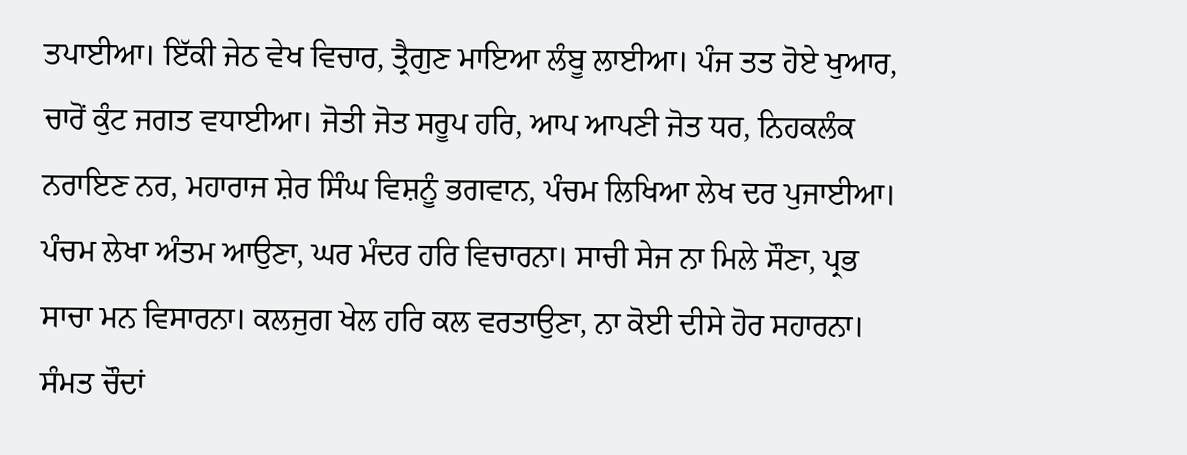ਤਪਾਈਆ। ਇੱਕੀ ਜੇਠ ਵੇਖ ਵਿਚਾਰ, ਤ੍ਰੈਗੁਣ ਮਾਇਆ ਲੰਬੂ ਲਾਈਆ। ਪੰਜ ਤਤ ਹੋਏ ਖੁਆਰ, ਚਾਰੋਂ ਕੁੰਟ ਜਗਤ ਵਧਾਈਆ। ਜੋਤੀ ਜੋਤ ਸਰੂਪ ਹਰਿ, ਆਪ ਆਪਣੀ ਜੋਤ ਧਰ, ਨਿਹਕਲੰਕ ਨਰਾਇਣ ਨਰ, ਮਹਾਰਾਜ ਸ਼ੇਰ ਸਿੰਘ ਵਿਸ਼ਨੂੰ ਭਗਵਾਨ, ਪੰਚਮ ਲਿਖਿਆ ਲੇਖ ਦਰ ਪੁਜਾਈਆ। ਪੰਚਮ ਲੇਖਾ ਅੰਤਮ ਆਉਣਾ, ਘਰ ਮੰਦਰ ਹਰਿ ਵਿਚਾਰਨਾ। ਸਾਚੀ ਸੇਜ ਨਾ ਮਿਲੇ ਸੌਣਾ, ਪ੍ਰਭ ਸਾਚਾ ਮਨ ਵਿਸਾਰਨਾ। ਕਲਜੁਗ ਖੇਲ ਹਰਿ ਕਲ ਵਰਤਾਉਣਾ, ਨਾ ਕੋਈ ਦੀਸੇ ਹੋਰ ਸਹਾਰਨਾ। ਸੰਮਤ ਚੌਦਾਂ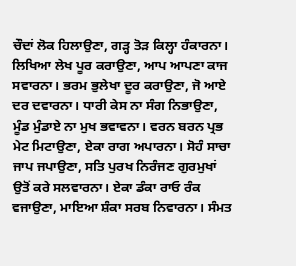ਚੌਦਾਂ ਲੋਕ ਹਿਲਾਉਣਾ, ਗੜ੍ਹ ਤੋੜ ਕਿਲ੍ਹਾ ਹੰਕਾਰਨਾ। ਲਿਖਿਆ ਲੇਖ ਪੂਰ ਕਰਾਉਣਾ, ਆਪ ਆਪਣਾ ਕਾਜ ਸਵਾਰਨਾ। ਭਰਮ ਭੁਲੇਖਾ ਦੂਰ ਕਰਾਉਣਾ, ਜੋ ਆਏ ਦਰ ਦਵਾਰਨਾ। ਧਾਰੀ ਕੇਸ ਨਾ ਸੰਗ ਨਿਭਾਉਣਾ, ਮੂੰਡ ਮੁੰਡਾਏ ਨਾ ਮੁਖ ਭਵਾਵਨਾ। ਵਰਨ ਬਰਨ ਪ੍ਰਭ ਮੇਟ ਮਿਟਾਉਣਾ, ਏਕਾ ਰਾਗ ਅਪਾਰਨਾ। ਸੋਹੰ ਸਾਚਾ ਜਾਪ ਜਪਾਉਣਾ, ਸਤਿ ਪੁਰਖ ਨਿਰੰਜਣ ਗੁਰਮੁਖਾਂ ਉਤੋਂ ਕਰੇ ਸਲਵਾਰਨਾ। ਏਕਾ ਡੰਕਾ ਰਾਓ ਰੰਕ ਵਜਾਉਣਾ, ਮਾਇਆ ਸ਼ੰਕਾ ਸਰਬ ਨਿਵਾਰਨਾ। ਸੰਮਤ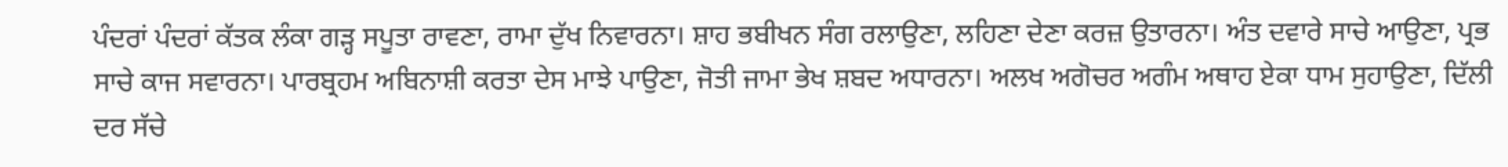ਪੰਦਰਾਂ ਪੰਦਰਾਂ ਕੱਤਕ ਲੰਕਾ ਗੜ੍ਹ ਸਪੂਤਾ ਰਾਵਣਾ, ਰਾਮਾ ਦੁੱਖ ਨਿਵਾਰਨਾ। ਸ਼ਾਹ ਭਬੀਖਨ ਸੰਗ ਰਲਾਉਣਾ, ਲਹਿਣਾ ਦੇਣਾ ਕਰਜ਼ ਉਤਾਰਨਾ। ਅੰਤ ਦਵਾਰੇ ਸਾਚੇ ਆਉਣਾ, ਪ੍ਰਭ ਸਾਚੇ ਕਾਜ ਸਵਾਰਨਾ। ਪਾਰਬ੍ਰਹਮ ਅਬਿਨਾਸ਼ੀ ਕਰਤਾ ਦੇਸ ਮਾਝੇ ਪਾਉਣਾ, ਜੋਤੀ ਜਾਮਾ ਭੇਖ ਸ਼ਬਦ ਅਧਾਰਨਾ। ਅਲਖ ਅਗੋਚਰ ਅਗੰਮ ਅਥਾਹ ਏਕਾ ਧਾਮ ਸੁਹਾਉਣਾ, ਦਿੱਲੀ ਦਰ ਸੱਚੇ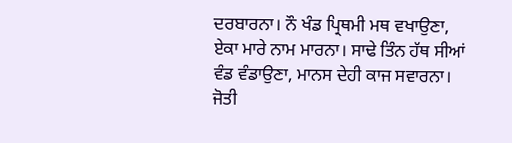ਦਰਬਾਰਨਾ। ਨੌ ਖੰਡ ਪ੍ਰਿਥਮੀ ਮਥ ਵਖਾਉਣਾ, ਏਕਾ ਮਾਰੇ ਨਾਮ ਮਾਰਨਾ। ਸਾਢੇ ਤਿੰਨ ਹੱਥ ਸੀਆਂ ਵੰਡ ਵੰਡਾਉਣਾ, ਮਾਨਸ ਦੇਹੀ ਕਾਜ ਸਵਾਰਨਾ। ਜੋਤੀ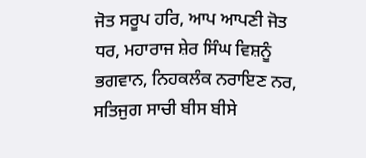ਜੋਤ ਸਰੂਪ ਹਰਿ, ਆਪ ਆਪਣੀ ਜੋਤ ਧਰ, ਮਹਾਰਾਜ ਸ਼ੇਰ ਸਿੰਘ ਵਿਸ਼ਨੂੰ ਭਗਵਾਨ, ਨਿਹਕਲੰਕ ਨਰਾਇਣ ਨਰ, ਸਤਿਜੁਗ ਸਾਚੀ ਬੀਸ ਬੀਸੇ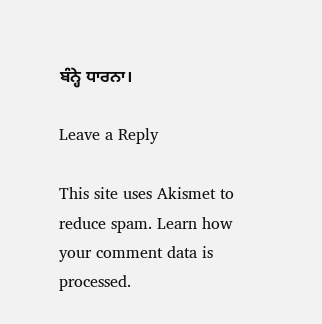ਬੰਨ੍ਹੇ ਧਾਰਨਾ।

Leave a Reply

This site uses Akismet to reduce spam. Learn how your comment data is processed.